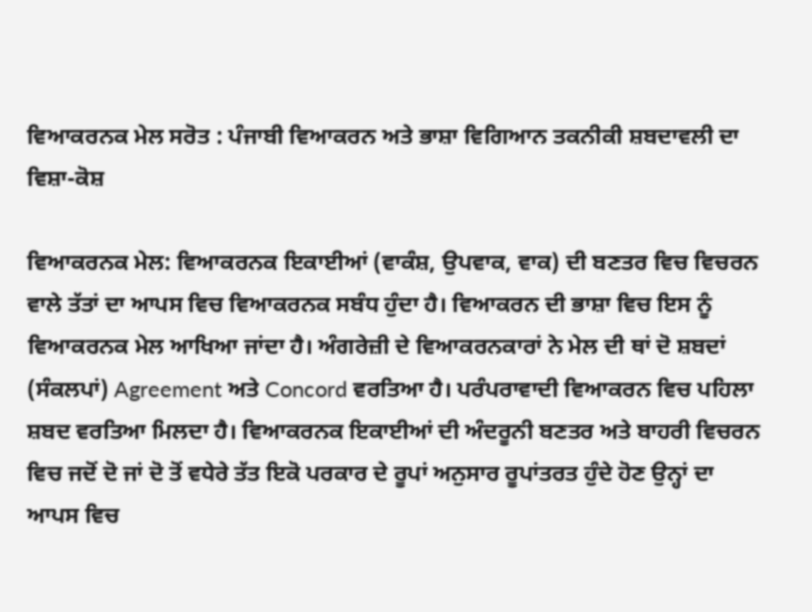ਵਿਆਕਰਨਕ ਮੇਲ ਸਰੋਤ : ਪੰਜਾਬੀ ਵਿਆਕਰਨ ਅਤੇ ਭਾਸ਼ਾ ਵਿਗਿਆਨ ਤਕਨੀਕੀ ਸ਼ਬਦਾਵਲੀ ਦਾ ਵਿਸ਼ਾ-ਕੋਸ਼

ਵਿਆਕਰਨਕ ਮੇਲ: ਵਿਆਕਰਨਕ ਇਕਾਈਆਂ (ਵਾਕੰਸ਼, ਉਪਵਾਕ, ਵਾਕ) ਦੀ ਬਣਤਰ ਵਿਚ ਵਿਚਰਨ ਵਾਲੇ ਤੱਤਾਂ ਦਾ ਆਪਸ ਵਿਚ ਵਿਆਕਰਨਕ ਸਬੰਧ ਹੁੰਦਾ ਹੈ। ਵਿਆਕਰਨ ਦੀ ਭਾਸ਼ਾ ਵਿਚ ਇਸ ਨੂੰ ਵਿਆਕਰਨਕ ਮੇਲ ਆਖਿਆ ਜਾਂਦਾ ਹੈ। ਅੰਗਰੇਜ਼ੀ ਦੇ ਵਿਆਕਰਨਕਾਰਾਂ ਨੇ ਮੇਲ ਦੀ ਥਾਂ ਦੋ ਸ਼ਬਦਾਂ (ਸੰਕਲਪਾਂ) Agreement ਅਤੇ Concord ਵਰਤਿਆ ਹੈ। ਪਰੰਪਰਾਵਾਦੀ ਵਿਆਕਰਨ ਵਿਚ ਪਹਿਲਾ ਸ਼ਬਦ ਵਰਤਿਆ ਮਿਲਦਾ ਹੈ। ਵਿਆਕਰਨਕ ਇਕਾਈਆਂ ਦੀ ਅੰਦਰੂਨੀ ਬਣਤਰ ਅਤੇ ਬਾਹਰੀ ਵਿਚਰਨ ਵਿਚ ਜਦੋਂ ਦੋ ਜਾਂ ਦੋ ਤੋਂ ਵਧੇਰੇ ਤੱਤ ਇਕੋ ਪਰਕਾਰ ਦੇ ਰੂਪਾਂ ਅਨੁਸਾਰ ਰੂਪਾਂਤਰਤ ਹੁੰਦੇ ਹੋਣ ਉਨ੍ਹਾਂ ਦਾ ਆਪਸ ਵਿਚ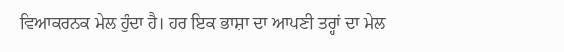ਵਿਆਕਰਨਕ ਮੇਲ ਹੁੰਦਾ ਹੈ। ਹਰ ਇਕ ਭਾਸ਼ਾ ਦਾ ਆਪਣੀ ਤਰ੍ਹਾਂ ਦਾ ਮੇਲ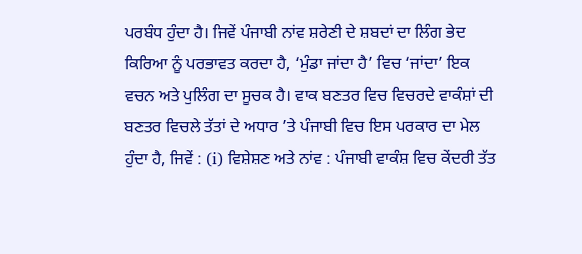ਪਰਬੰਧ ਹੁੰਦਾ ਹੈ। ਜਿਵੇਂ ਪੰਜਾਬੀ ਨਾਂਵ ਸ਼ਰੇਣੀ ਦੇ ਸ਼ਬਦਾਂ ਦਾ ਲਿੰਗ ਭੇਦ ਕਿਰਿਆ ਨੂੰ ਪਰਭਾਵਤ ਕਰਦਾ ਹੈ, ‘ਮੁੰਡਾ ਜਾਂਦਾ ਹੈ’ ਵਿਚ ‘ਜਾਂਦਾ’ ਇਕ ਵਚਨ ਅਤੇ ਪੁਲਿੰਗ ਦਾ ਸੂਚਕ ਹੈ। ਵਾਕ ਬਣਤਰ ਵਿਚ ਵਿਚਰਦੇ ਵਾਕੰਸ਼ਾਂ ਦੀ ਬਣਤਰ ਵਿਚਲੇ ਤੱਤਾਂ ਦੇ ਅਧਾਰ ’ਤੇ ਪੰਜਾਬੀ ਵਿਚ ਇਸ ਪਰਕਾਰ ਦਾ ਮੇਲ ਹੁੰਦਾ ਹੈ, ਜਿਵੇਂ : (i) ਵਿਸ਼ੇਸ਼ਣ ਅਤੇ ਨਾਂਵ : ਪੰਜਾਬੀ ਵਾਕੰਸ਼ ਵਿਚ ਕੇਂਦਰੀ ਤੱਤ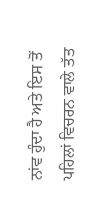ਨਾਂਵ ਹੁੰਦਾ ਹੈ ਅਤੇ ਇਸ ਤੋਂ ਪਹਿਲਾਂ ਵਿਚਰਨ ਵਾਲੇ ਤੱਤ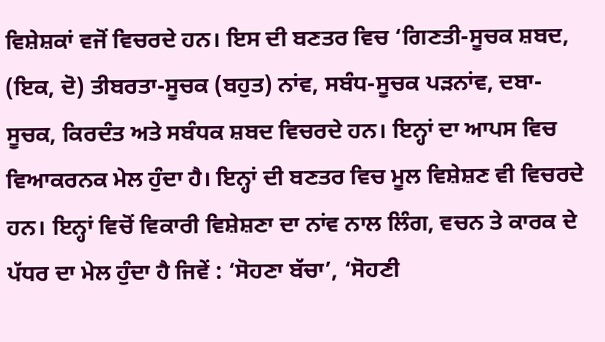ਵਿਸ਼ੇਸ਼ਕਾਂ ਵਜੋਂ ਵਿਚਰਦੇ ਹਨ। ਇਸ ਦੀ ਬਣਤਰ ਵਿਚ ‘ਗਿਣਤੀ-ਸੂਚਕ ਸ਼ਬਦ, (ਇਕ, ਦੋ) ਤੀਬਰਤਾ-ਸੂਚਕ (ਬਹੁਤ) ਨਾਂਵ, ਸਬੰਧ-ਸੂਚਕ ਪੜਨਾਂਵ, ਦਬਾ-ਸੂਚਕ, ਕਿਰਦੰਤ ਅਤੇ ਸਬੰਧਕ ਸ਼ਬਦ ਵਿਚਰਦੇ ਹਨ। ਇਨ੍ਹਾਂ ਦਾ ਆਪਸ ਵਿਚ ਵਿਆਕਰਨਕ ਮੇਲ ਹੁੰਦਾ ਹੈ। ਇਨ੍ਹਾਂ ਦੀ ਬਣਤਰ ਵਿਚ ਮੂਲ ਵਿਸ਼ੇਸ਼ਣ ਵੀ ਵਿਚਰਦੇ ਹਨ। ਇਨ੍ਹਾਂ ਵਿਚੋਂ ਵਿਕਾਰੀ ਵਿਸ਼ੇਸ਼ਣਾ ਦਾ ਨਾਂਵ ਨਾਲ ਲਿੰਗ, ਵਚਨ ਤੇ ਕਾਰਕ ਦੇ ਪੱਧਰ ਦਾ ਮੇਲ ਹੁੰਦਾ ਹੈ ਜਿਵੇਂ : ‘ਸੋਹਣਾ ਬੱਚਾ’, ‘ਸੋਹਣੀ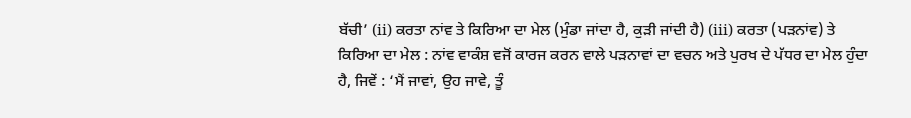ਬੱਚੀ’ (ii) ਕਰਤਾ ਨਾਂਵ ਤੇ ਕਿਰਿਆ ਦਾ ਮੇਲ (ਮੁੰਡਾ ਜਾਂਦਾ ਹੈ, ਕੁੜੀ ਜਾਂਦੀ ਹੈ) (iii) ਕਰਤਾ (ਪੜਨਾਂਵ) ਤੇ ਕਿਰਿਆ ਦਾ ਮੇਲ : ਨਾਂਵ ਵਾਕੰਸ਼ ਵਜੋਂ ਕਾਰਜ ਕਰਨ ਵਾਲੇ ਪੜਨਾਵਾਂ ਦਾ ਵਚਨ ਅਤੇ ਪੁਰਖ ਦੇ ਪੱਧਰ ਦਾ ਮੇਲ ਹੁੰਦਾ ਹੈ, ਜਿਵੇਂ : ‘ਮੈਂ ਜਾਵਾਂ, ਉਹ ਜਾਵੇ, ਤੂੰ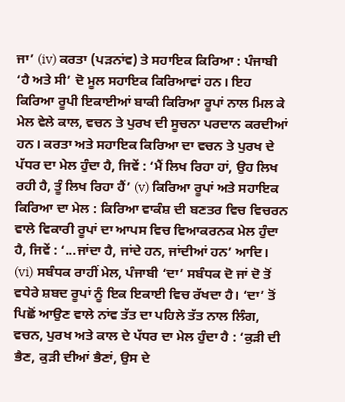ਜਾ’ (iv) ਕਰਤਾ (ਪੜਨਾਂਵ) ਤੇ ਸਹਾਇਕ ਕਿਰਿਆ : ਪੰਜਾਬੀ ‘ਹੈ ਅਤੇ ਸੀ’ ਦੋ ਮੂਲ ਸਹਾਇਕ ਕਿਰਿਆਵਾਂ ਹਨ। ਇਹ ਕਿਰਿਆ ਰੂਪੀ ਇਕਾਈਆਂ ਬਾਕੀ ਕਿਰਿਆ ਰੂਪਾਂ ਨਾਲ ਮਿਲ ਕੇ ਮੇਲ ਵੇਲੇ ਕਾਲ, ਵਚਨ ਤੇ ਪੁਰਖ ਦੀ ਸੂਚਨਾ ਪਰਦਾਨ ਕਰਦੀਆਂ ਹਨ। ਕਰਤਾ ਅਤੇ ਸਹਾਇਕ ਕਿਰਿਆ ਦਾ ਵਚਨ ਤੇ ਪੁਰਖ ਦੇ ਪੱਧਰ ਦਾ ਮੇਲ ਹੁੰਦਾ ਹੈ, ਜਿਵੇਂ : ‘ਮੈਂ ਲਿਖ ਰਿਹਾ ਹਾਂ, ਉਹ ਲਿਖ ਰਹੀ ਹੈ, ਤੂੰ ਲਿਖ ਰਿਹਾ ਹੈਂ’ (v) ਕਿਰਿਆ ਰੂਪਾਂ ਅਤੇ ਸਹਾਇਕ ਕਿਰਿਆ ਦਾ ਮੇਲ : ਕਿਰਿਆ ਵਾਕੰਸ਼ ਦੀ ਬਣਤਰ ਵਿਚ ਵਿਚਰਨ ਵਾਲੇ ਵਿਕਾਰੀ ਰੂਪਾਂ ਦਾ ਆਪਸ ਵਿਚ ਵਿਆਕਰਨਕ ਮੇਲ ਹੁੰਦਾ ਹੈ, ਜਿਵੇਂ : ‘...ਜਾਂਦਾ ਹੈ, ਜਾਂਦੇ ਹਨ, ਜਾਂਦੀਆਂ ਹਨ’ ਆਦਿ। (vi) ਸਬੰਧਕ ਰਾਹੀਂ ਮੇਲ, ਪੰਜਾਬੀ ‘ਦਾ’ ਸਬੰਧਕ ਦੋ ਜਾਂ ਦੋ ਤੋਂ ਵਧੇਰੇ ਸ਼ਬਦ ਰੂਪਾਂ ਨੂੰ ਇਕ ਇਕਾਈ ਵਿਚ ਰੱਖਦਾ ਹੈ। ‘ਦਾ’ ਤੋਂ ਪਿਛੋਂ ਆਉਣ ਵਾਲੇ ਨਾਂਵ ਤੱਤ ਦਾ ਪਹਿਲੇ ਤੱਤ ਨਾਲ ਲਿੰਗ, ਵਚਨ, ਪੁਰਖ ਅਤੇ ਕਾਲ ਦੇ ਪੱਧਰ ਦਾ ਮੇਲ ਹੁੰਦਾ ਹੈ : ‘ਕੁੜੀ ਦੀ ਭੈਣ, ਕੁੜੀ ਦੀਆਂ ਭੈਣਾਂ, ਉਸ ਦੇ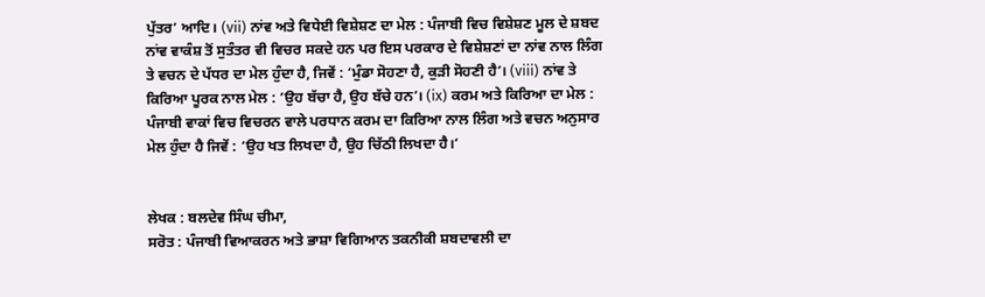ਪੁੱਤਰ’ ਆਦਿ। (vii) ਨਾਂਵ ਅਤੇ ਵਿਧੇਈ ਵਿਸ਼ੇਸ਼ਣ ਦਾ ਮੇਲ : ਪੰਜਾਬੀ ਵਿਚ ਵਿਸ਼ੇਸ਼ਣ ਮੂਲ ਦੇ ਸ਼ਬਦ ਨਾਂਵ ਵਾਕੰਸ਼ ਤੋਂ ਸੁਤੰਤਰ ਵੀ ਵਿਚਰ ਸਕਦੇ ਹਨ ਪਰ ਇਸ ਪਰਕਾਰ ਦੇ ਵਿਸ਼ੇਸ਼ਣਾਂ ਦਾ ਨਾਂਵ ਨਾਲ ਲਿੰਗ ਤੇ ਵਚਨ ਦੇ ਪੱਧਰ ਦਾ ਮੇਲ ਹੁੰਦਾ ਹੈ, ਜਿਵੇਂ : ‘ਮੁੰਡਾ ਸੋਹਣਾ ਹੈ, ਕੁੜੀ ਸੋਹਣੀ ਹੈ’। (viii) ਨਾਂਵ ਤੇ ਕਿਰਿਆ ਪੂਰਕ ਨਾਲ ਮੇਲ : ‘ਉਹ ਬੱਚਾ ਹੈ, ਉਹ ਬੱਚੇ ਹਨ’। (ix) ਕਰਮ ਅਤੇ ਕਿਰਿਆ ਦਾ ਮੇਲ : ਪੰਜਾਬੀ ਵਾਕਾਂ ਵਿਚ ਵਿਚਰਨ ਵਾਲੇ ਪਰਧਾਨ ਕਰਮ ਦਾ ਕਿਰਿਆ ਨਾਲ ਲਿੰਗ ਅਤੇ ਵਚਨ ਅਨੁਸਾਰ ਮੇਲ ਹੁੰਦਾ ਹੈ ਜਿਵੇਂ : ‘ਉਹ ਖਤ ਲਿਖਦਾ ਹੈ, ਉਹ ਚਿੱਠੀ ਲਿਖਦਾ ਹੈ।’


ਲੇਖਕ : ਬਲਦੇਵ ਸਿੰਘ ਚੀਮਾ,
ਸਰੋਤ : ਪੰਜਾਬੀ ਵਿਆਕਰਨ ਅਤੇ ਭਾਸ਼ਾ ਵਿਗਿਆਨ ਤਕਨੀਕੀ ਸ਼ਬਦਾਵਲੀ ਦਾ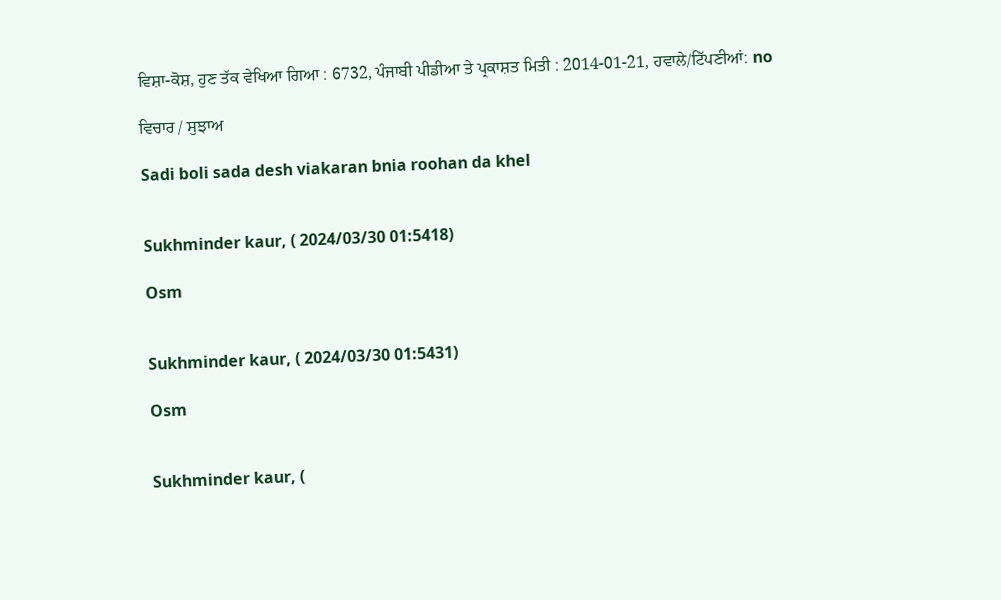ਵਿਸ਼ਾ-ਕੋਸ਼, ਹੁਣ ਤੱਕ ਵੇਖਿਆ ਗਿਆ : 6732, ਪੰਜਾਬੀ ਪੀਡੀਆ ਤੇ ਪ੍ਰਕਾਸ਼ਤ ਮਿਤੀ : 2014-01-21, ਹਵਾਲੇ/ਟਿੱਪਣੀਆਂ: no

ਵਿਚਾਰ / ਸੁਝਾਅ

Sadi boli sada desh viakaran bnia roohan da khel


Sukhminder kaur, ( 2024/03/30 01:5418)

Osm


Sukhminder kaur, ( 2024/03/30 01:5431)

Osm


Sukhminder kaur, (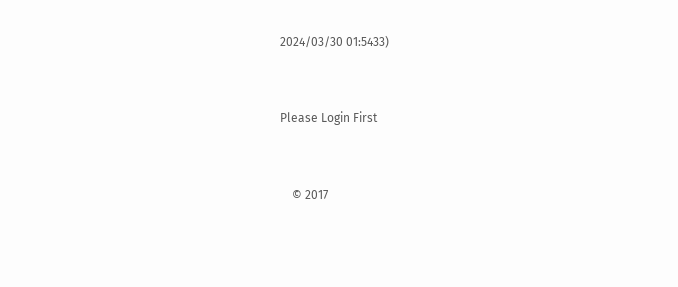2024/03/30 01:5433)


Please Login First


    © 2017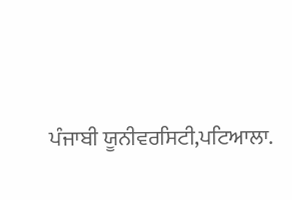ਪੰਜਾਬੀ ਯੂਨੀਵਰਸਿਟੀ,ਪਟਿਆਲਾ.